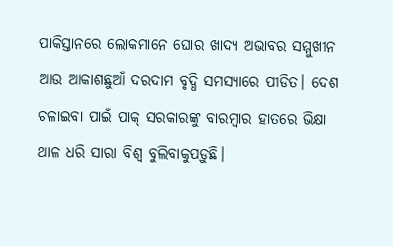ପାକିସ୍ତାନରେ ଲୋକମାନେ ଘୋର ଖାଦ୍ୟ ଅଭାବର ସମ୍ମୁଖୀନ ଆଉ ଆକାଶଛୁଆଁ ଦରଦାମ ବୃଦ୍ଧି ସମସ୍ୟାରେ ପୀଡିତ। ଦେଶ ଚଳାଇବା ପାଇଁ ପାକ୍ ସରକାରଙ୍କୁ ବାରମ୍ବାର ହାତରେ ଭିକ୍ଷା ଥାଳ ଧରି ସାରା ବିଶ୍ୱ ବୁଲିବାକୁପଡ଼ୁଛି।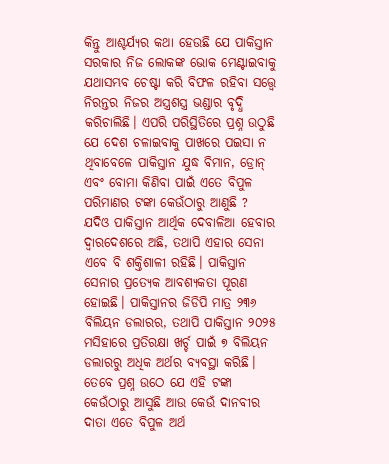କିନ୍ତୁ ଆଶ୍ଚର୍ଯ୍ୟର କଥା ହେଉଛି ଯେ ପାକିସ୍ତାନ ସରକାର ନିଜ ଲୋକଙ୍କ ଭୋକ ମେଣ୍ଟାଇବାକୁ ଯଥାସମ୍ଭବ ଚେଷ୍ଟା କରି ବିଫଳ ରହିବା ସତ୍ତ୍ଵେ ନିରନ୍ତର ନିଜର ଅସ୍ତ୍ରଶସ୍ତ୍ର ଭଣ୍ଡାର ବୃଦ୍ଧି କରିଚାଲିଛି। ଏପରି ପରିସ୍ଥିତିରେ ପ୍ରଶ୍ନ ଉଠୁଛି ଯେ ଦେଶ ଚଳାଇବାକୁ ପାଖରେ ପଇସା ନ ଥିବାବେଳେ ପାକିସ୍ତାନ ଯୁଦ୍ଧ ବିମାନ, ଡ୍ରୋନ୍ ଏବଂ ବୋମା କିଣିବା ପାଇଁ ଏତେ ବିପୁଳ ପରିମାଣର ଟଙ୍କା କେଉଁଠାରୁ ଆଣୁଛି ?
ଯଦିଓ ପାକିସ୍ତାନ ଆର୍ଥିକ ଦେବାଳିଆ ହେବାର ଦ୍ୱାରଦେଶରେ ଅଛି, ତଥାପି ଏହାର ସେନା ଏବେ ବି ଶକ୍ତିଶାଳୀ ରହିଛି। ପାକିସ୍ତାନ ସେନାର ପ୍ରତ୍ୟେକ ଆବଶ୍ୟକତା ପୂରଣ ହୋଇଛି। ପାକିସ୍ତାନର ଜିଡିପି ମାତ୍ର ୨୩୬ ବିଲିୟନ ଡଲାରର, ତଥାପି ପାକିସ୍ତାନ ୨୦୨୫ ମସିହାରେ ପ୍ରତିରକ୍ଷା ଖର୍ଚ୍ଚ ପାଇଁ ୭ ବିଲିୟନ ଡଲାରରୁ ଅଧିକ ଅର୍ଥର ବ୍ୟବସ୍ଥା କରିଛି। ତେବେ ପ୍ରଶ୍ନ ଉଠେ ଯେ ଏହି ଟଙ୍କା କେଉଁଠାରୁ ଆସୁଛି ଆଉ କେଉଁ ଦାନବୀର ଦାତା ଏତେ ବିପୁଳ ଅର୍ଥ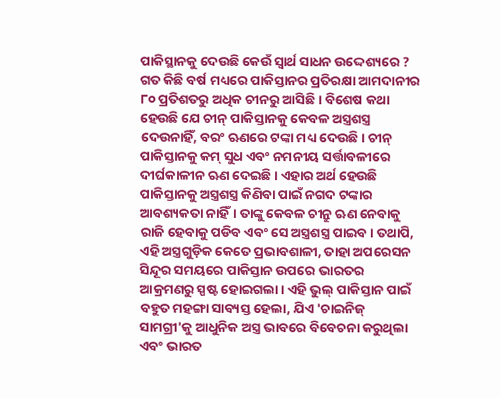ପାକିସ୍ଥାନକୁ ଦେଉଛି କେଉଁ ସ୍ଵାର୍ଥ ସାଧନ ଉଦ୍ଦେଶ୍ୟରେ ?
ଗତ କିଛି ବର୍ଷ ମଧ୍ୟରେ ପାକିସ୍ତାନର ପ୍ରତିରକ୍ଷା ଆମଦାନୀର ୮୦ ପ୍ରତିଶତରୁ ଅଧିକ ଚୀନରୁ ଆସିଛି। ବିଶେଷ କଥା ହେଉଛି ଯେ ଚୀନ୍ ପାକିସ୍ତାନକୁ କେବଳ ଅସ୍ତ୍ରଶସ୍ତ୍ର ଦେଉନାହିଁ, ବରଂ ଋଣରେ ଟଙ୍କା ମଧ୍ୟ ଦେଉଛି। ଚୀନ୍ ପାକିସ୍ତାନକୁ କମ୍ ସୁଧ ଏବଂ ନମନୀୟ ସର୍ତ୍ତାବଳୀରେ ଦୀର୍ଘକାଳୀନ ଋଣ ଦେଇଛି। ଏହାର ଅର୍ଥ ହେଉଛି ପାକିସ୍ତାନକୁ ଅସ୍ତ୍ରଶସ୍ତ୍ର କିଣିବା ପାଇଁ ନଗଦ ଟଙ୍କାର ଆବଶ୍ୟକତା ନାହିଁ। ତାଙ୍କୁ କେବଳ ଚୀନ୍ରୁ ଋଣ ନେବାକୁ ରାଜି ହେବାକୁ ପଡିବ ଏବଂ ସେ ଅସ୍ତ୍ରଶସ୍ତ୍ର ପାଇବ। ତଥାପି, ଏହି ଅସ୍ତ୍ରଗୁଡ଼ିକ କେତେ ପ୍ରଭାବଶାଳୀ, ତାହା ଅପରେସନ ସିନ୍ଦୂର ସମୟରେ ପାକିସ୍ତାନ ଉପରେ ଭାରତର ଆକ୍ରମଣରୁ ସ୍ପଷ୍ଟ ହୋଇଗଲା। ଏହି ଭୁଲ୍ ପାକିସ୍ତାନ ପାଇଁ ବହୁତ ମହଙ୍ଗା ସାବ୍ୟସ୍ତ ହେଲା, ଯିଏ 'ଚାଇନିଜ୍ ସାମଗ୍ରୀ'କୁ ଆଧୁନିକ ଅସ୍ତ୍ର ଭାବରେ ବିବେଚନା କରୁଥିଲା ଏବଂ ଭାରତ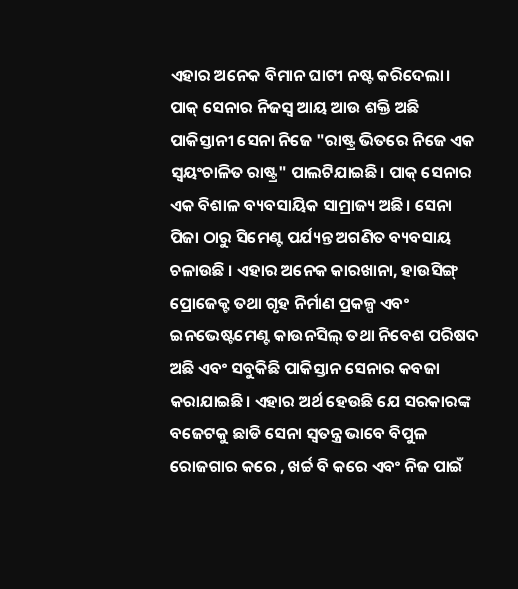ଏହାର ଅନେକ ବିମାନ ଘାଟୀ ନଷ୍ଟ କରିଦେଲା।
ପାକ୍ ସେନାର ନିଜସ୍ୱ ଆୟ ଆଉ ଶକ୍ତି ଅଛି
ପାକିସ୍ତାନୀ ସେନା ନିଜେ "ରାଷ୍ଟ୍ର ଭିତରେ ନିଜେ ଏକ ସ୍ଵୟଂଚାଳିତ ରାଷ୍ଟ୍ର" ପାଲଟିଯାଇଛି। ପାକ୍ ସେନାର ଏକ ବିଶାଳ ବ୍ୟବସାୟିକ ସାମ୍ରାଜ୍ୟ ଅଛି। ସେନା ପିଜା ଠାରୁ ସିମେଣ୍ଟ ପର୍ଯ୍ୟନ୍ତ ଅଗଣିତ ବ୍ୟବସାୟ ଚଳାଉଛି । ଏହାର ଅନେକ କାରଖାନା, ହାଉସିଙ୍ଗ୍ ପ୍ରୋଜେକ୍ଟ ତଥା ଗୃହ ନିର୍ମାଣ ପ୍ରକଳ୍ପ ଏବଂ ଇନଭେଷ୍ଟମେଣ୍ଟ କାଉନସିଲ୍ ତଥା ନିବେଶ ପରିଷଦ ଅଛି ଏବଂ ସବୁକିଛି ପାକିସ୍ତାନ ସେନାର କବଜା କରାଯାଇଛି। ଏହାର ଅର୍ଥ ହେଉଛି ଯେ ସରକାରଙ୍କ ବଜେଟକୁ ଛାଡି ସେନା ସ୍ଵତନ୍ତ୍ର ଭାବେ ବିପୁଳ ରୋଜଗାର କରେ , ଖର୍ଚ୍ଚ ବି କରେ ଏବଂ ନିଜ ପାଇଁ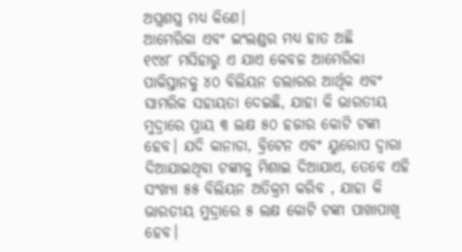ଅସ୍ତ୍ରଶସ୍ତ୍ର ମଧ୍ୟ କିଣେ।
ଆମେରିକା ଏବଂ ଇଂଲଣ୍ଡର ମଧ୍ୟ ହାତ ଅଛି
୧୯୪୮ ମସିହାରୁ ଏ ଯାଏ କେବଳ ଆମେରିକା
ପାକିସ୍ତାନକୁ ୪୦ ବିଲିୟନ ଡଲାରର ଆର୍ଥିକ ଏବଂ ସାମରିକ ସହାୟତା ଦେଇଛି, ଯାହା କି ଭାରତୀୟ ମୁଦ୍ରାରେ ପ୍ରାୟ ୩ ଲକ୍ଷ ୫୦ ହଜାର କୋଟି ଟଙ୍କା ହେବ। ଯଦି କାନାଡା, ବ୍ରିଟେନ ଏବଂ ୟୁରୋପ ଦ୍ୱାରା ଦିଆଯାଇଥିବା ଟଙ୍କାକୁ ମିଶାଇ ଦିଆଯାଏ, ତେବେ ଏହି ସଂଖ୍ୟା ୫୫ ବିଲିୟନ ଅତିକ୍ରମ କରିବ , ଯାହା କି ଭାରତୀୟ ମୁଦ୍ରାରେ ୫ ଲକ୍ଷ କୋଟି ଟଙ୍କା ପାଖାପାଖି ହେବ।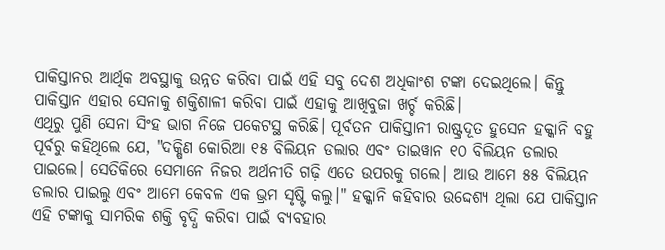ପାକିସ୍ତାନର ଆର୍ଥିକ ଅବସ୍ଥାକୁ ଉନ୍ନତ କରିବା ପାଇଁ ଏହି ସବୁ ଦେଶ ଅଧିକାଂଶ ଟଙ୍କା ଦେଇଥିଲେ। କିନ୍ତୁ ପାକିସ୍ତାନ ଏହାର ସେନାକୁ ଶକ୍ତିଶାଳୀ କରିବା ପାଇଁ ଏହାକୁ ଆଖିବୁଜା ଖର୍ଚ୍ଚ କରିଛି।
ଏଥିରୁ ପୁଣି ସେନା ସିଂହ ଭାଗ ନିଜେ ପକେଟସ୍ଥ କରିଛି। ପୂର୍ବତନ ପାକିସ୍ତାନୀ ରାଷ୍ଟ୍ରଦୂତ ହୁସେନ ହକ୍କାନି ବହୁ ପୂର୍ବରୁ କହିଥିଲେ ଯେ, "ଦକ୍ଷିଣ କୋରିଆ ୧୫ ବିଲିୟନ ଡଲାର ଏବଂ ତାଇୱାନ ୧୦ ବିଲିୟନ ଡଲାର ପାଇଲେ। ସେତିକିରେ ସେମାନେ ନିଜର ଅର୍ଥନୀତି ଗଢ଼ି ଏତେ ଉପରକୁ ଗଲେ। ଆଉ ଆମେ ୫୫ ବିଲିୟନ ଡଲାର ପାଇଲୁ ଏବଂ ଆମେ କେବଳ ଏକ ଭ୍ରମ ସୃଷ୍ଟି କଲୁ।" ହକ୍କାନି କହିବାର ଉଦ୍ଦେଶ୍ୟ ଥିଲା ଯେ ପାକିସ୍ତାନ ଏହି ଟଙ୍କାକୁ ସାମରିକ ଶକ୍ତି ବୃଦ୍ଧି କରିବା ପାଇଁ ବ୍ୟବହାର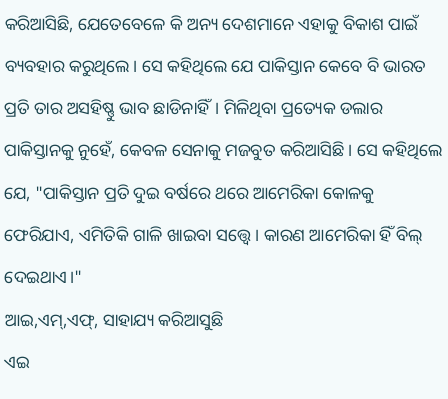କରିଆସିଛି, ଯେତେବେଳେ କି ଅନ୍ୟ ଦେଶମାନେ ଏହାକୁ ବିକାଶ ପାଇଁ ବ୍ୟବହାର କରୁଥିଲେ। ସେ କହିଥିଲେ ଯେ ପାକିସ୍ତାନ କେବେ ବି ଭାରତ ପ୍ରତି ତାର ଅସହିଷ୍ଣୁ ଭାବ ଛାଡିନାହିଁ। ମିଳିଥିବା ପ୍ରତ୍ୟେକ ଡଲାର ପାକିସ୍ତାନକୁ ନୁହେଁ, କେବଳ ସେନାକୁ ମଜବୁତ କରିଆସିଛି। ସେ କହିଥିଲେ ଯେ, "ପାକିସ୍ତାନ ପ୍ରତି ଦୁଇ ବର୍ଷରେ ଥରେ ଆମେରିକା କୋଳକୁ ଫେରିଯାଏ, ଏମିତିକି ଗାଳି ଖାଇବା ସତ୍ତ୍ଵେ। କାରଣ ଆମେରିକା ହିଁ ବିଲ୍ ଦେଇଥାଏ।"
ଆଇ,ଏମ୍,ଏଫ୍, ସାହାଯ୍ୟ କରିଆସୁଛି
ଏଇ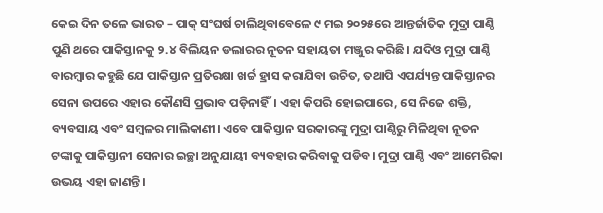କେଇ ଦିନ ତଳେ ଭାରତ – ପାକ୍ ସଂଘର୍ଷ ଚାଲିଥିବାବେଳେ ୯ ମଇ ୨୦୨୫ରେ ଆନ୍ତର୍ଜାତିକ ମୁଦ୍ରା ପାଣ୍ଠି ପୁଣି ଥରେ ପାକିସ୍ତାନକୁ ୨.୪ ବିଲିୟନ ଡଲାରର ନୂତନ ସହାୟତା ମଞ୍ଜୁର କରିଛି। ଯଦିଓ ମୁଦ୍ରା ପାଣ୍ଠି ବାରମ୍ବାର କହୁଛି ଯେ ପାକିସ୍ତାନ ପ୍ରତିରକ୍ଷା ଖର୍ଚ୍ଚ ହ୍ରାସ କରାଯିବା ଉଚିତ, ତଥାପି ଏପର୍ଯ୍ୟନ୍ତ ପାକିସ୍ତାନର ସେନା ଉପରେ ଏହାର କୌଣସି ପ୍ରଭାବ ପଡ଼ିନାହିଁ। ଏହା କିପରି ହୋଇପାରେ, ସେ ନିଜେ ଶକ୍ତି, ବ୍ୟବସାୟ ଏବଂ ସମ୍ବଳର ମାଲିକାଣୀ। ଏବେ ପାକିସ୍ତାନ ସରକାରଙ୍କୁ ମୁଦ୍ରା ପାଣ୍ଠିରୁ ମିଳିଥିବା ନୂତନ ଟଙ୍କାକୁ ପାକିସ୍ତାନୀ ସେନାର ଇଚ୍ଛା ଅନୁଯାୟୀ ବ୍ୟବହାର କରିବାକୁ ପଡିବ। ମୁଦ୍ରା ପାଣ୍ଠି ଏବଂ ଆମେରିକା ଉଭୟ ଏହା ଜାଣନ୍ତି।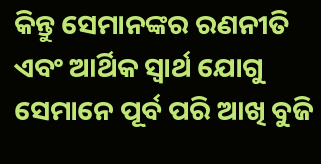କିନ୍ତୁ ସେମାନଙ୍କର ରଣନୀତି ଏବଂ ଆର୍ଥିକ ସ୍ୱାର୍ଥ ଯୋଗୁ ସେମାନେ ପୂର୍ବ ପରି ଆଖି ବୁଜି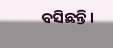ବସିଛନ୍ତି।